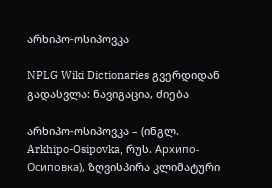არხიპო-ოსიპოვკა

NPLG Wiki Dictionaries გვერდიდან
გადასვლა: ნავიგაცია, ძიება

არხიპო-ოსიპოვკა – (ინგლ. Arkhipo-Osipovka, რუს. Архипо-Осиповка), ზღვისპირა კლიმატური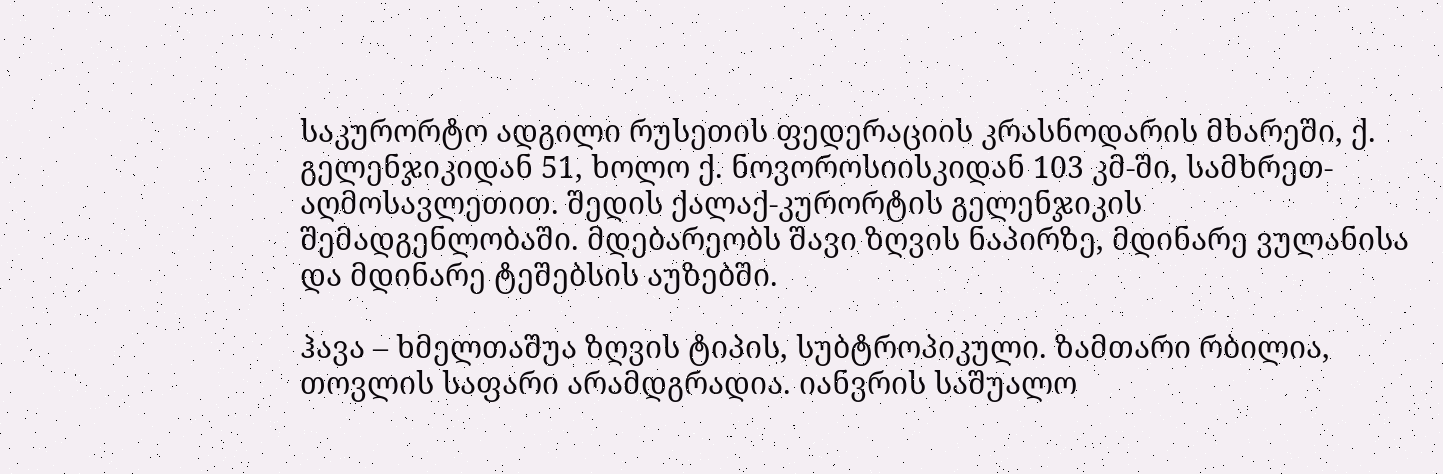საკურორტო ადგილი რუსეთის ფედერაციის კრასნოდარის მხარეში, ქ. გელენჯიკიდან 51, ხოლო ქ. ნოვოროსიისკიდან 103 კმ-ში, სამხრეთ-აღმოსავლეთით. შედის ქალაქ-კურორტის გელენჯიკის შემადგენლობაში. მდებარეობს შავი ზღვის ნაპირზე, მდინარე ვულანისა და მდინარე ტეშებსის აუზებში.

ჰავა – ხმელთაშუა ზღვის ტიპის, სუბტროპიკული. ზამთარი რბილია, თოვლის საფარი არამდგრადია. იანვრის საშუალო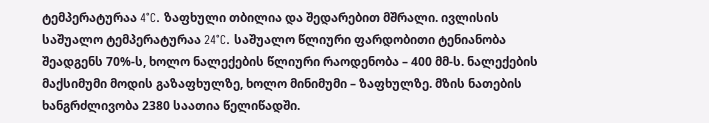ტემპერატურაა 4°C. ზაფხული თბილია და შედარებით მშრალი. ივლისის საშუალო ტემპერატურაა 24°C. საშუალო წლიური ფარდობითი ტენიანობა შეადგენს 70%-ს, ხოლო ნალექების წლიური რაოდენობა – 400 მმ-ს. ნალექების მაქსიმუმი მოდის გაზაფხულზე, ხოლო მინიმუმი – ზაფხულზე. მზის ნათების ხანგრძლივობა 2380 საათია წელიწადში.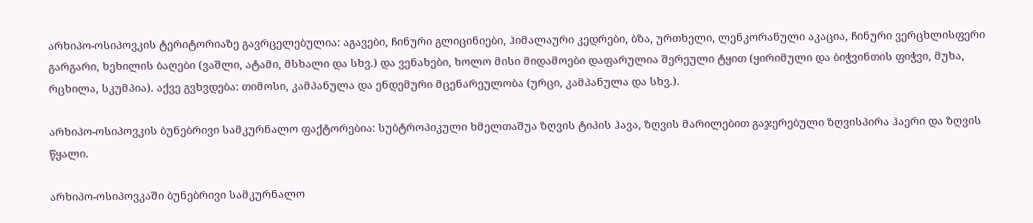არხიპო-ოსიპოვკის ტერიტორიაზე გავრცელებულია: აგავები, ჩინური გლიცინიები, ჰიმალაური კედრები, ბზა, ურთხელი, ლენკორანული აკაცია, ჩინური ვერცხლისფერი გარგარი, ხეხილის ბაღები (ვაშლი, ატამი, მსხალი და სხვ.) და ვენახები, ხოლო მისი მიდამოები დაფარულია შერეული ტყით (ყირიმული და ბიჭვინთის ფიჭვი, მუხა, რცხილა, სკუმპია). აქვე გვხვდება: თიმოსი, კამპანულა და ენდემური მცენარეულობა (ურცი, კამპანულა და სხვ.).

არხიპო-ოსიპოვკის ბუნებრივი სამკურნალო ფაქტორებია: სუბტროპიკული ხმელთაშუა ზღვის ტიპის ჰავა, ზღვის მარილებით გაჯერებული ზღვისპირა ჰაერი და ზღვის წყალი.

არხიპო-ოსიპოვკაში ბუნებრივი სამკურნალო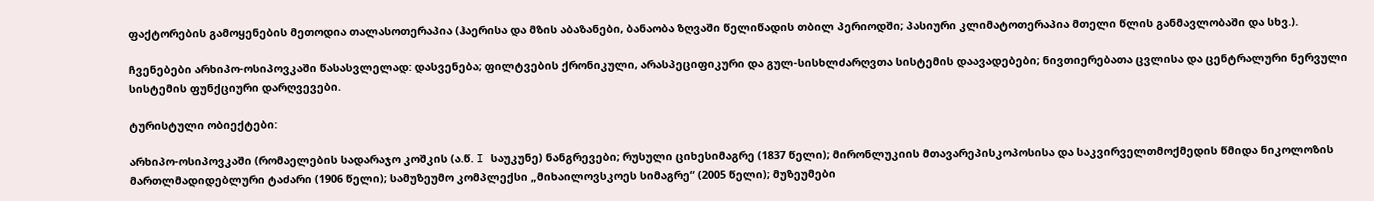ფაქტორების გამოყენების მეთოდია თალასოთერაპია (ჰაერისა და მზის აბაზანები, ბანაობა ზღვაში წელიწადის თბილ პერიოდში; პასიური კლიმატოთერაპია მთელი წლის განმავლობაში და სხვ.).

ჩვენებები არხიპო-ოსიპოვკაში წასასვლელად: დასვენება; ფილტვების ქრონიკული, არასპეციფიკური და გულ-სისხლძარღვთა სისტემის დაავადებები; ნივთიერებათა ცვლისა და ცენტრალური ნერვული სისტემის ფუნქციური დარღვევები.

ტურისტული ობიექტები:

არხიპო-ოსიპოვკაში (რომაელების სადარაჯო კოშკის (ა.წ. I საუკუნე) ნანგრევები; რუსული ციხესიმაგრე (1837 წელი); მირონლუკიის მთავარეპისკოპოსისა და საკვირველთმოქმედის წმიდა ნიკოლოზის მართლმადიდებლური ტაძარი (1906 წელი); სამუზეუმო კომპლექსი „მიხაილოვსკოეს სიმაგრე“ (2005 წელი); მუზეუმები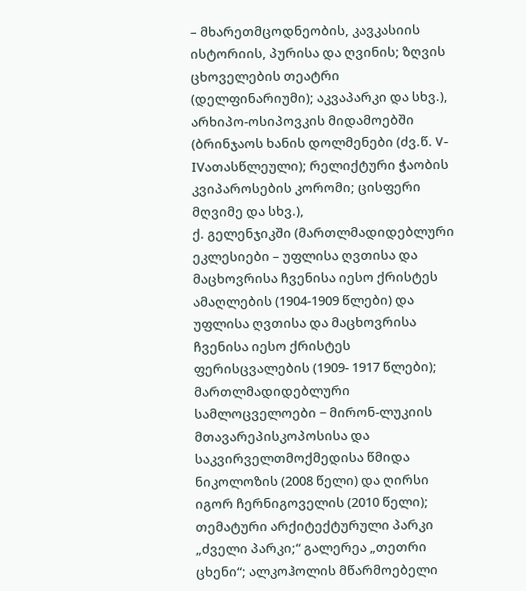– მხარეთმცოდნეობის, კავკასიის ისტორიის, პურისა და ღვინის; ზღვის ცხოველების თეატრი (დელფინარიუმი); აკვაპარკი და სხვ.), არხიპო-ოსიპოვკის მიდამოებში (ბრინჯაოს ხანის დოლმენები (ძვ.წ. V-IVათასწლეული); რელიქტური ჭაობის კვიპაროსების კორომი; ცისფერი მღვიმე და სხვ.),
ქ. გელენჯიკში (მართლმადიდებლური ეკლესიები – უფლისა ღვთისა და მაცხოვრისა ჩვენისა იესო ქრისტეს ამაღლების (1904-1909 წლები) და უფლისა ღვთისა და მაცხოვრისა ჩვენისა იესო ქრისტეს ფერისცვალების (1909- 1917 წლები); მართლმადიდებლური სამლოცველოები − მირონ-ლუკიის მთავარეპისკოპოსისა და საკვირველთმოქმედისა წმიდა ნიკოლოზის (2008 წელი) და ღირსი იგორ ჩერნიგოველის (2010 წელი); თემატური არქიტექტურული პარკი „ძველი პარკი;“ გალერეა „თეთრი ცხენი“; ალკოჰოლის მწარმოებელი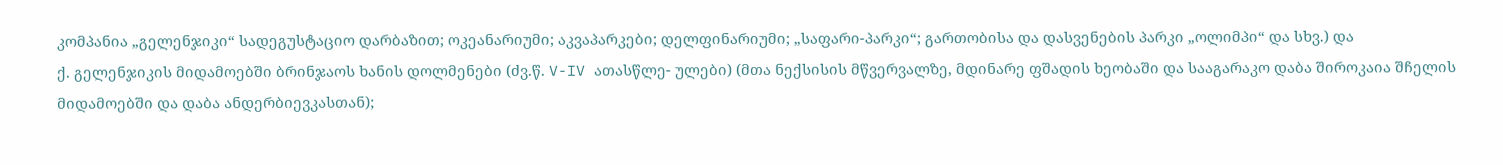კომპანია „გელენჯიკი“ სადეგუსტაციო დარბაზით; ოკეანარიუმი; აკვაპარკები; დელფინარიუმი; „საფარი-პარკი“; გართობისა და დასვენების პარკი „ოლიმპი“ და სხვ.) და
ქ. გელენჯიკის მიდამოებში ბრინჯაოს ხანის დოლმენები (ძვ.წ. V-IV ათასწლე- ულები) (მთა ნექსისის მწვერვალზე, მდინარე ფშადის ხეობაში და სააგარაკო დაბა შიროკაია შჩელის მიდამოებში და დაბა ანდერბიევკასთან);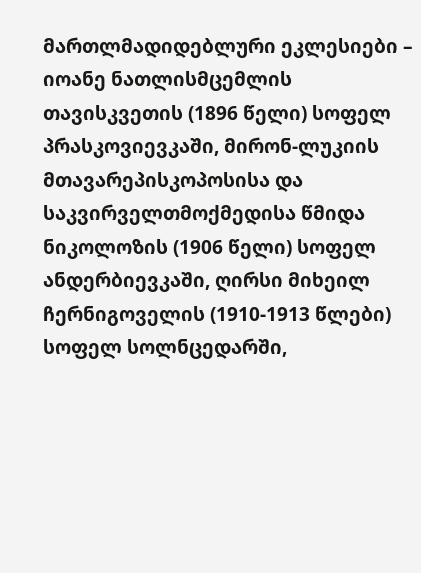მართლმადიდებლური ეკლესიები – იოანე ნათლისმცემლის თავისკვეთის (1896 წელი) სოფელ პრასკოვიევკაში, მირონ-ლუკიის მთავარეპისკოპოსისა და საკვირველთმოქმედისა წმიდა ნიკოლოზის (1906 წელი) სოფელ ანდერბიევკაში, ღირსი მიხეილ ჩერნიგოველის (1910-1913 წლები) სოფელ სოლნცედარში,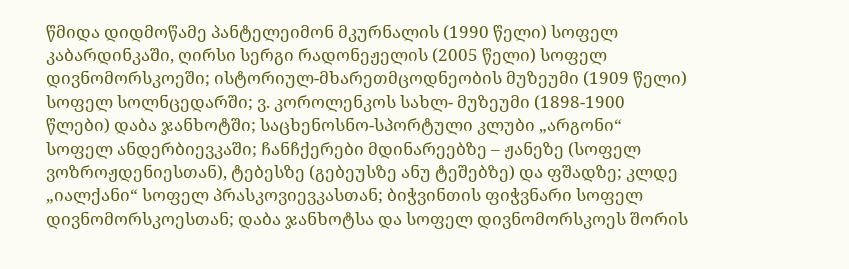წმიდა დიდმოწამე პანტელეიმონ მკურნალის (1990 წელი) სოფელ კაბარდინკაში, ღირსი სერგი რადონეჟელის (2005 წელი) სოფელ დივნომორსკოეში; ისტორიულ-მხარეთმცოდნეობის მუზეუმი (1909 წელი) სოფელ სოლნცედარში; ვ. კოროლენკოს სახლ- მუზეუმი (1898-1900 წლები) დაბა ჯანხოტში; საცხენოსნო-სპორტული კლუბი „არგონი“ სოფელ ანდერბიევკაში; ჩანჩქერები მდინარეებზე – ჟანეზე (სოფელ ვოზროჟდენიესთან), ტებესზე (გებეუსზე ანუ ტეშებზე) და ფშადზე; კლდე „იალქანი“ სოფელ პრასკოვიევკასთან; ბიჭვინთის ფიჭვნარი სოფელ დივნომორსკოესთან; დაბა ჯანხოტსა და სოფელ დივნომორსკოეს შორის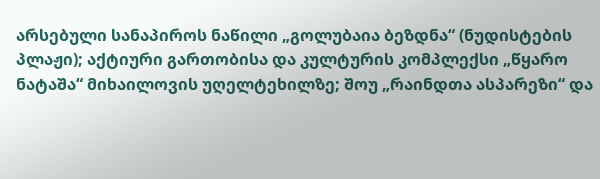არსებული სანაპიროს ნაწილი „გოლუბაია ბეზდნა“ (ნუდისტების პლაჟი); აქტიური გართობისა და კულტურის კომპლექსი „წყარო ნატაშა“ მიხაილოვის უღელტეხილზე; შოუ „რაინდთა ასპარეზი“ და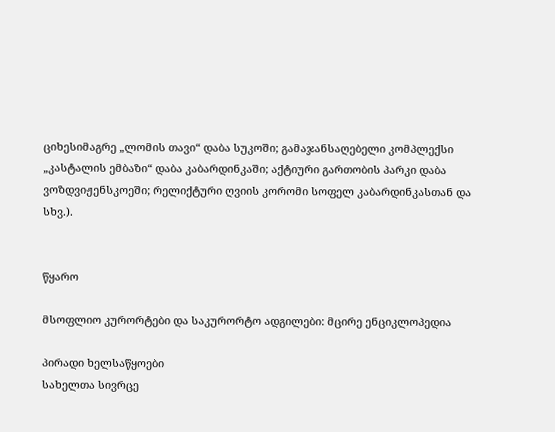ციხესიმაგრე „ლომის თავი“ დაბა სუკოში; გამაჯანსაღებელი კომპლექსი „კასტალის ემბაზი“ დაბა კაბარდინკაში; აქტიური გართობის პარკი დაბა ვოზდვიჟენსკოეში; რელიქტური ღვიის კორომი სოფელ კაბარდინკასთან და სხვ.).


წყარო

მსოფლიო კურორტები და საკურორტო ადგილები: მცირე ენციკლოპედია

პირადი ხელსაწყოები
სახელთა სივრცე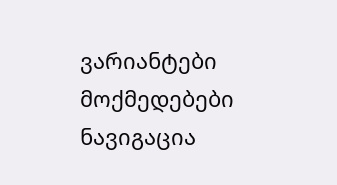ვარიანტები
მოქმედებები
ნავიგაცია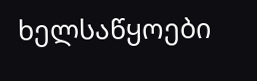ხელსაწყოები